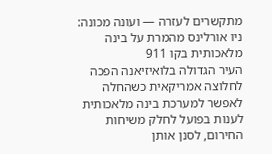מתקשרים לעזרה — ועונה מכונה: ניו אורלינס מהמרת על בינה מלאכותית בקו 911
העיר הגדולה בלואיזיאנה הפכה לחלוצה אמריקאית כשהחלה לאפשר למערכת בינה מלאכותית לענות בפועל לחלק משיחות החירום, לסנן אותן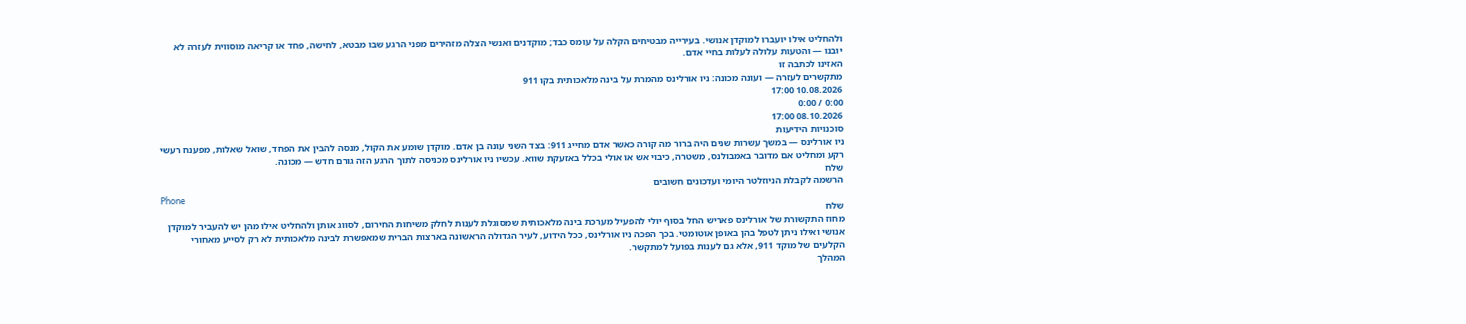ולהחליט אילו יועברו למוקדן אנושי. בעירייה מבטיחים הקלה על עומס כבד; מוקדנים ואנשי הצלה מזהירים מפני הרגע שבו מבטא, לחישה, פחד או קריאה מוסווית לעזרה לא יובנו — והטעות עלולה לעלות בחיי אדם.
האזינו לכתבה זו
מתקשרים לעזרה — ועונה מכונה: ניו אורלינס מהמרת על בינה מלאכותית בקו 911
10.08.2026 17:00
0:00 / 0:00
08.10.2026 17:00
סוכנויות הידיעות
ניו אורלינס — במשך עשרות שנים היה ברור מה קורה כאשר אדם מחייג 911: בצד השני עונה בן אדם. מוקדן שומע את הקול, מנסה להבין את הפחד, שואל שאלות, מפענח רעשי רקע ומחליט אם מדובר באמבולנס, משטרה, כיבוי אש או אולי בכלל באזעקת שווא. עכשיו ניו אורלינס מכניסה לתוך הרגע הזה גורם חדש — מכונה.
שלח
הרשמה לקבלת הניוזלטר היומי ועדכונים חשובים
Phone
שלח
מחוז התקשורת של אורלינס פאריש החל בסוף יולי להפעיל מערכת בינה מלאכותית שמסוגלת לענות לחלק משיחות החירום, לסווג אותן ולהחליט אילו מהן יש להעביר למוקדן אנושי ואילו ניתן לטפל בהן באופן אוטומטי. בכך הפכה ניו אורלינס, ככל הידוע, לעיר הגדולה הראשונה בארצות הברית שמאפשרת לבינה מלאכותית לא רק לסייע מאחורי הקלעים של מוקד 911, אלא גם לענות בפועל למתקשר.
המהלך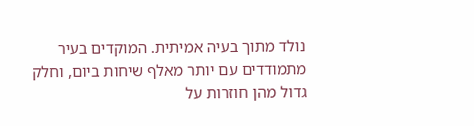נולד מתוך בעיה אמיתית. המוקדים בעיר מתמודדים עם יותר מאלף שיחות ביום, וחלק גדול מהן חוזרות על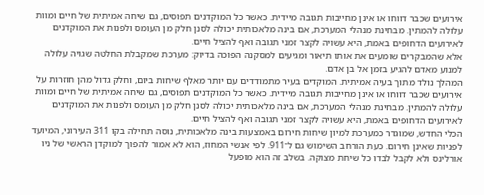אירועים שכבר דווחו או אינן מחייבות תגובה מיידית. כאשר כל המוקדנים תפוסים, גם שיחה אמיתית של חיים ומוות עלולה להמתין. מבחינת מנהלי המערכת, אם בינה מלאכותית יכולה לסנן חלק מן העומס ולפנות את המוקדנים לאירועים הדחופים באמת, היא עשויה לקצר זמני תגובה ואף להציל חיים.
אלא שהמבקרים שומעים את אותו תיאור ומגיעים למסקנה הפוכה בדיוק: מערכת שמקבלת החלטה שגויה עלולה למנוע מאדם להגיע בזמן אל בן אדם.
המהלך נולד מתוך בעיה אמיתית. המוקדים בעיר מתמודדים עם יותר מאלף שיחות ביום, וחלק גדול מהן חוזרות על אירועים שכבר דווחו או אינן מחייבות תגובה מיידית. כאשר כל המוקדנים תפוסים, גם שיחה אמיתית של חיים ומוות עלולה להמתין. מבחינת מנהלי המערכת, אם בינה מלאכותית יכולה לסנן חלק מן העומס ולפנות את המוקדנים לאירועים הדחופים באמת, היא עשויה לקצר זמני תגובה ואף להציל חיים.
הכלי החדש, שמוגדר כמערכת למיון שיחות חירום באמצעות בינה מלאכותית, נוסה תחילה בקו 311 העירוני, המיועד לפניות שאינן חירום. כעת הורחב השימוש גם ל־911. לפי אנשי המחוז, הוא לא אמור להפוך למוקדן הראשי של ניו אורלינס ולא לקבל לבדו כל שיחת מצוקה. בשלב זה הוא מופעל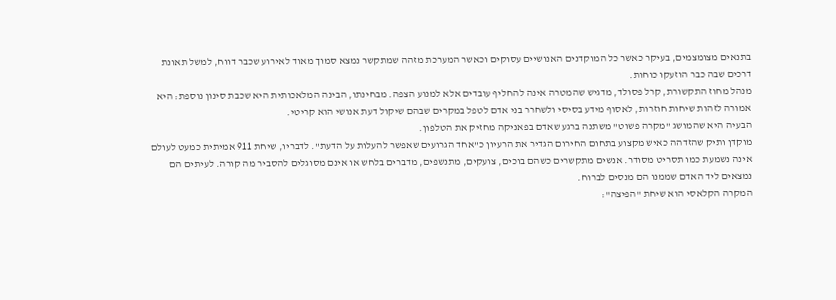בתנאים מצומצמים, בעיקר כאשר כל המוקדנים האנושיים עסוקים וכאשר המערכת מזהה שמתקשר נמצא סמוך מאוד לאירוע שכבר דווח, למשל תאונת דרכים שבה כבר הוזעקו כוחות.
מנהל מחוז התקשורת, קרל פסולד, מדגיש שהמטרה אינה להחליף עובדים אלא למנוע הצפה. מבחינתו, הבינה המלאכותית היא שכבת סינון נוספת: היא אמורה לזהות שיחות חוזרות, לאסוף מידע בסיסי ולשחרר בני אדם לטפל במקרים שבהם שיקול דעת אנושי הוא קריטי.
הבעיה היא שהמושג "מקרה פשוט" משתנה ברגע שאדם בפאניקה מחזיק את הטלפון.
מוקדן ותיק שהזדהה כאיש מקצוע בתחום החירום הגדיר את הרעיון כ"אחד הגרועים שאפשר להעלות על הדעת". לדבריו, שיחת 911 אמיתית כמעט לעולם אינה נשמעת כמו תסריט מסודר. אנשים מתקשרים כשהם בוכים, צועקים, מתנשפים, מדברים בלחש או אינם מסוגלים להסביר מה קורה. לעיתים הם נמצאים ליד האדם שממנו הם מנסים לברוח.
המקרה הקלאסי הוא שיחת "הפיצה":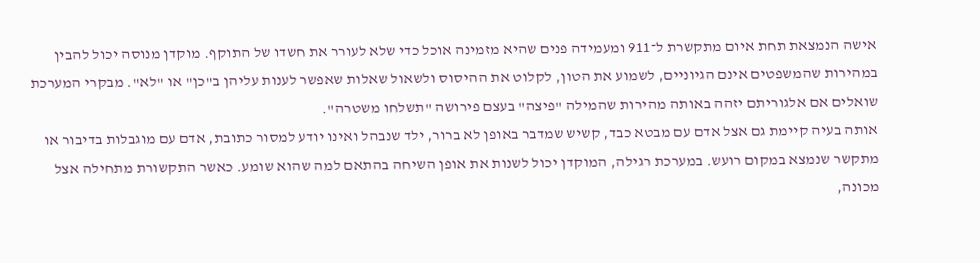אישה הנמצאת תחת איום מתקשרת ל־911 ומעמידה פנים שהיא מזמינה אוכל כדי שלא לעורר את חשדו של התוקף. מוקדן מנוסה יכול להבין במהירות שהמשפטים אינם הגיוניים, לשמוע את הטון, לקלוט את ההיסוס ולשאול שאלות שאפשר לענות עליהן ב"כן" או "לא". מבקרי המערכת שואלים אם אלגוריתם יזהה באותה מהירות שהמילה "פיצה" בעצם פירושה "תשלחו משטרה".
אותה בעיה קיימת גם אצל אדם עם מבטא כבד, קשיש שמדבר באופן לא ברור, ילד שנבהל ואינו יודע למסור כתובת, אדם עם מוגבלות בדיבור או מתקשר שנמצא במקום רועש. במערכת רגילה, המוקדן יכול לשנות את אופן השיחה בהתאם למה שהוא שומע. כאשר התקשורת מתחילה אצל מכונה,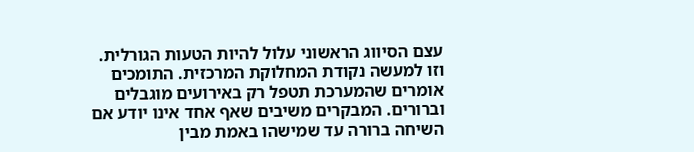עצם הסיווג הראשוני עלול להיות הטעות הגורלית.
וזו למעשה נקודת המחלוקת המרכזית. התומכים אומרים שהמערכת תטפל רק באירועים מוגבלים וברורים. המבקרים משיבים שאף אחד אינו יודע אם השיחה ברורה עד שמישהו באמת מבין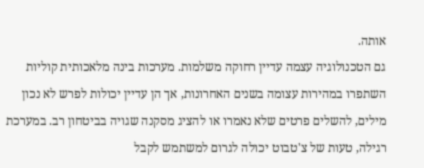אותה.
גם הטכנולוגיה עצמה עדיין רחוקה משלמות. מערכות בינה מלאכותית קוליות השתפרו במהירות עצומה בשנים האחרונות, אך הן עדיין יכולות לפרש לא נכון מילים, להשלים פרטים שלא נאמרו או להציג מסקנה שגויה בביטחון רב. במערכת רגילה, טעות של צ'טבוט יכולה לגרום למשתמש לקבל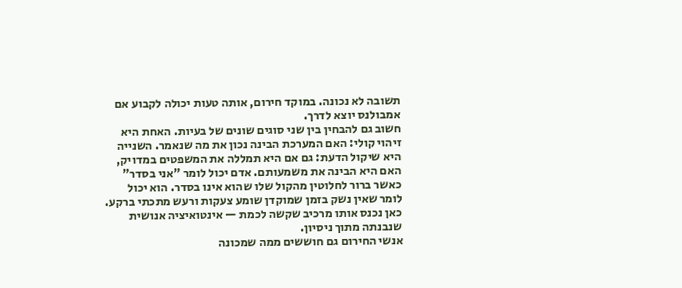תשובה לא נכונה. במוקד חירום, אותה טעות יכולה לקבוע אם אמבולנס יוצא לדרך.
חשוב גם להבחין בין שני סוגים שונים של בעיות. האחת היא זיהוי קולי: האם המערכת הבינה נכון את מה שנאמר. השנייה היא שיקול הדעת: גם אם היא תמללה את המשפטים במדויק, האם היא הבינה את משמעותם. אדם יכול לומר "אני בסדר" כאשר ברור לחלוטין מהקול שלו שהוא אינו בסדר. הוא יכול לומר שאין נשק בזמן שמוקדן שומע צעקות ורעש מתכתי ברקע. כאן נכנס אותו מרכיב שקשה לכמת — אינטואיציה אנושית שנבנתה מתוך ניסיון.
אנשי החירום גם חוששים ממה שמכונה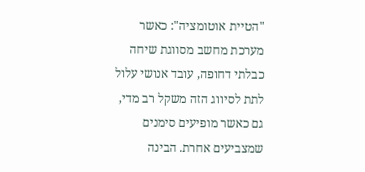"הטיית אוטומציה": כאשר מערכת מחשב מסווגת שיחה כבלתי דחופה, עובד אנושי עלול לתת לסיווג הזה משקל רב מדי, גם כאשר מופיעים סימנים שמצביעים אחרת. הבינה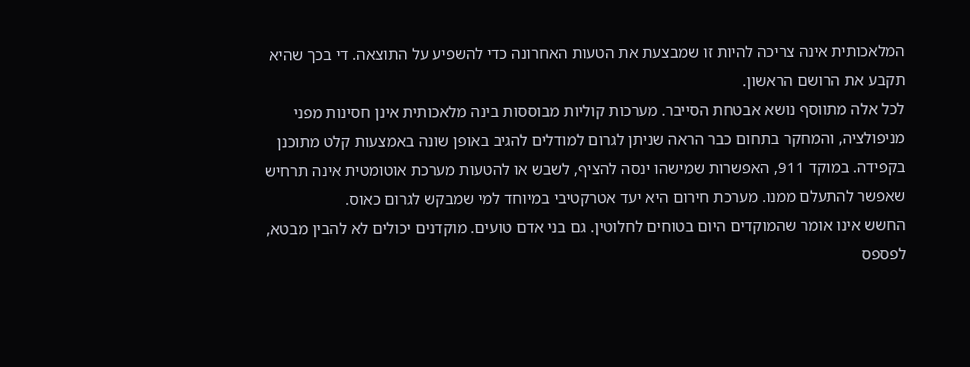המלאכותית אינה צריכה להיות זו שמבצעת את הטעות האחרונה כדי להשפיע על התוצאה. די בכך שהיא תקבע את הרושם הראשון.
לכל אלה מתווסף נושא אבטחת הסייבר. מערכות קוליות מבוססות בינה מלאכותית אינן חסינות מפני מניפולציה, והמחקר בתחום כבר הראה שניתן לגרום למודלים להגיב באופן שונה באמצעות קלט מתוכנן בקפידה. במוקד 911, האפשרות שמישהו ינסה להציף, לשבש או להטעות מערכת אוטומטית אינה תרחיש שאפשר להתעלם ממנו. מערכת חירום היא יעד אטרקטיבי במיוחד למי שמבקש לגרום כאוס.
החשש אינו אומר שהמוקדים היום בטוחים לחלוטין. גם בני אדם טועים. מוקדנים יכולים לא להבין מבטא, לפספס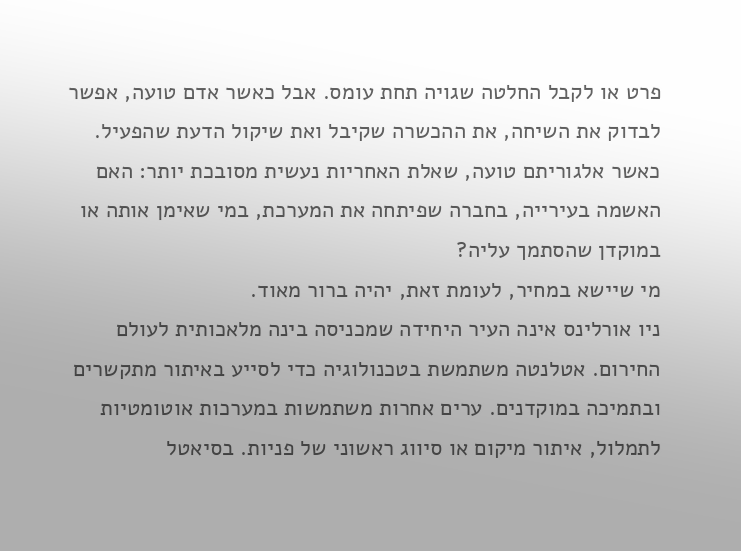פרט או לקבל החלטה שגויה תחת עומס. אבל כאשר אדם טועה, אפשר לבדוק את השיחה, את ההכשרה שקיבל ואת שיקול הדעת שהפעיל. כאשר אלגוריתם טועה, שאלת האחריות נעשית מסובכת יותר: האם האשמה בעירייה, בחברה שפיתחה את המערכת, במי שאימן אותה או במוקדן שהסתמך עליה?
מי שיישא במחיר, לעומת זאת, יהיה ברור מאוד.
ניו אורלינס אינה העיר היחידה שמכניסה בינה מלאכותית לעולם החירום. אטלנטה משתמשת בטכנולוגיה כדי לסייע באיתור מתקשרים ובתמיכה במוקדנים. ערים אחרות משתמשות במערכות אוטומטיות לתמלול, איתור מיקום או סיווג ראשוני של פניות. בסיאטל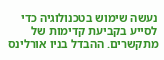נעשה שימוש בטכנולוגיה כדי לסייע בקביעת קדימות של מתקשרים. ההבדל בניו אורלינס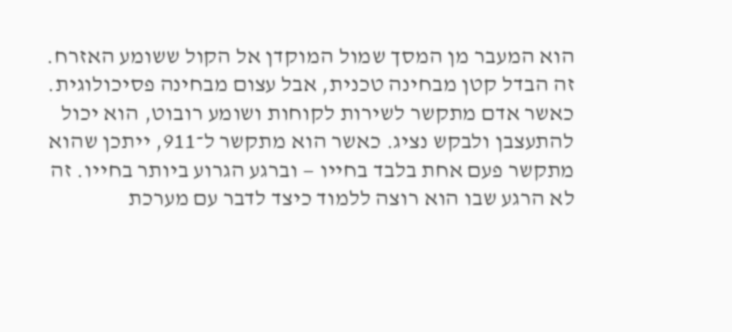הוא המעבר מן המסך שמול המוקדן אל הקול ששומע האזרח.
זה הבדל קטן מבחינה טכנית, אבל עצום מבחינה פסיכולוגית.
כאשר אדם מתקשר לשירות לקוחות ושומע רובוט, הוא יכול להתעצבן ולבקש נציג. כאשר הוא מתקשר ל־911, ייתכן שהוא מתקשר פעם אחת בלבד בחייו — וברגע הגרוע ביותר בחייו. זה לא הרגע שבו הוא רוצה ללמוד כיצד לדבר עם מערכת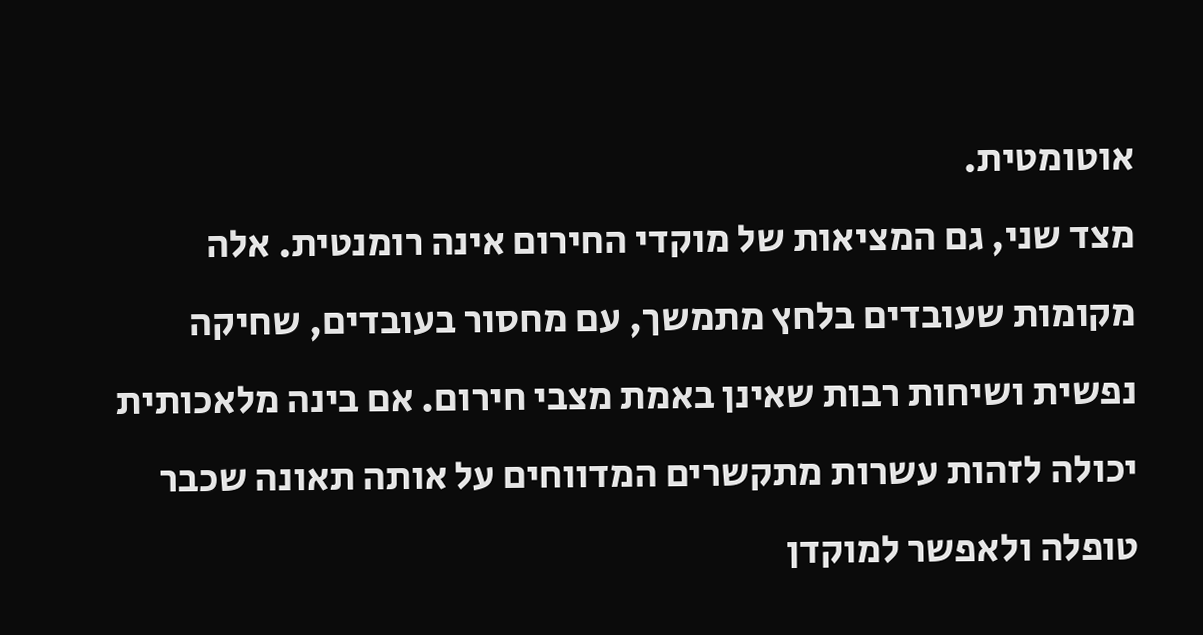אוטומטית.
מצד שני, גם המציאות של מוקדי החירום אינה רומנטית. אלה מקומות שעובדים בלחץ מתמשך, עם מחסור בעובדים, שחיקה נפשית ושיחות רבות שאינן באמת מצבי חירום. אם בינה מלאכותית יכולה לזהות עשרות מתקשרים המדווחים על אותה תאונה שכבר טופלה ולאפשר למוקדן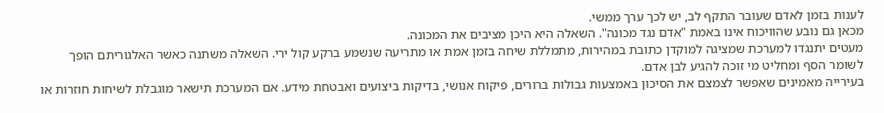לענות בזמן לאדם שעובר התקף לב, יש לכך ערך ממשי.
מכאן גם נובע שהוויכוח אינו באמת "אדם נגד מכונה". השאלה היא היכן מציבים את המכונה.
מעטים יתנגדו למערכת שמציגה למוקדן כתובת במהירות, מתמללת שיחה בזמן אמת או מתריעה שנשמע ברקע קול ירי. השאלה משתנה כאשר האלגוריתם הופך לשומר הסף ומחליט מי זוכה להגיע לבן אדם.
בעירייה מאמינים שאפשר לצמצם את הסיכון באמצעות גבולות ברורים, פיקוח אנושי, בדיקות ביצועים ואבטחת מידע. אם המערכת תישאר מוגבלת לשיחות חוזרות או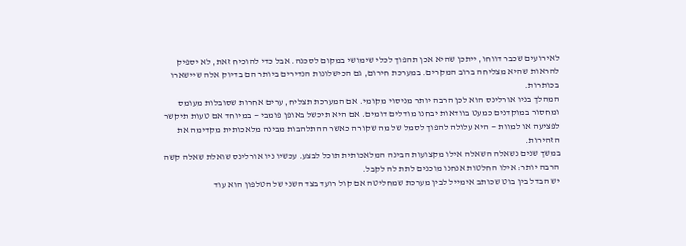לאירועים שכבר דווחו, ייתכן שהיא אכן תהפוך לכלי שימושי במקום לסכנה. אבל כדי להוכיח זאת, לא יספיק להראות שהיא מצליחה ברוב המקרים. במערכת חירום, גם הכישלונות הנדירים ביותר הם בדיוק אלה שיישארו בכותרות.
המהלך בניו אורלינס הוא לכן הרבה יותר מניסוי מקומי. אם המערכת תצליח, ערים אחרות שסובלות מעומס ומחסור במוקדנים כמעט בוודאות יבחנו מודלים דומים. אם היא תיכשל באופן פומבי — במיוחד אם טעות תיקשר לפציעה או למוות — היא עלולה להפוך לסמל של מה שקורה כאשר ההתלהבות מבינה מלאכותית מקדימה את הזהירות.
במשך שנים נשאלה השאלה אילו מקצועות הבינה המלאכותית תוכל לבצע. עכשיו ניו אורלינס שואלת שאלה קשה הרבה יותר: אילו החלטות אנחנו מוכנים לתת לה לקבל.
יש הבדל בין בוט שכותב אימייל לבין מערכת שמחליטה אם קול רועד בצד השני של הטלפון הוא עוד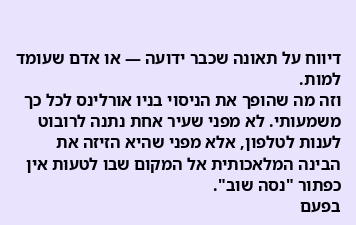דיווח על תאונה שכבר ידועה — או אדם שעומד למות.
וזה מה שהופך את הניסוי בניו אורלינס לכל כך משמעותי. לא מפני שעיר אחת נתנה לרובוט לענות לטלפון, אלא מפני שהיא הזיזה את הבינה המלאכותית אל המקום שבו לטעות אין כפתור "נסה שוב".
בפעם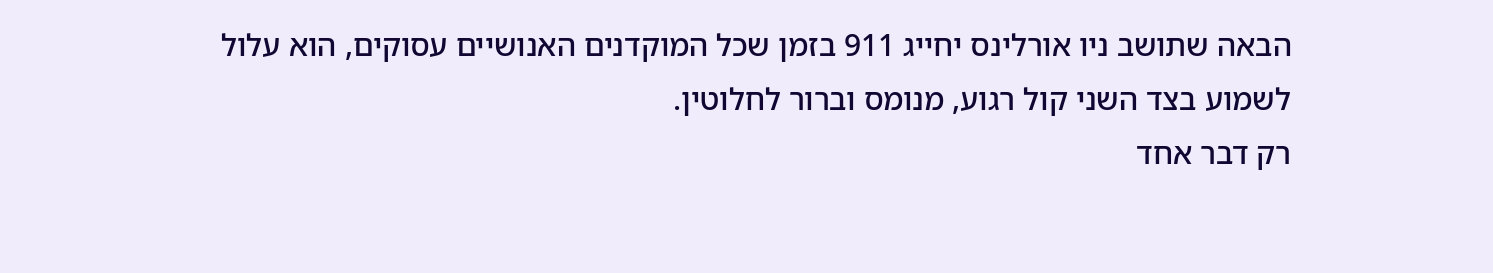הבאה שתושב ניו אורלינס יחייג 911 בזמן שכל המוקדנים האנושיים עסוקים, הוא עלול לשמוע בצד השני קול רגוע, מנומס וברור לחלוטין.
רק דבר אחד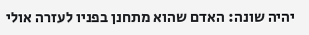יהיה שונה: האדם שהוא מתחנן בפניו לעזרה אולי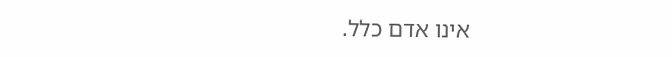אינו אדם כלל.